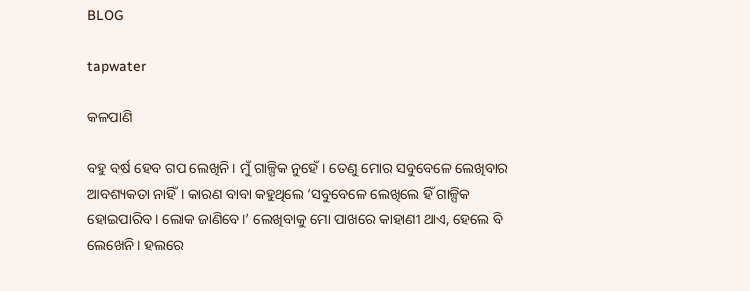BLOG

tapwater

କଳପାଣି

ବହୁ ବର୍ଷ ହେବ ଗପ ଲେଖିନି। ମୁଁ ଗାଳ୍ପିକ ନୁହେଁ। ତେଣୁ ମୋର ସବୁବେଳେ ଲେଖିବାର ଆବଶ୍ୟକତା ନାହିଁ। କାରଣ ବାବା କହୁଥିଲେ ‘ସବୁବେଳେ ଲେଖିଲେ ହିଁ ଗାଳ୍ପିକ ହୋଇପାରିବ। ଲୋକ ଜାଣିବେ।’ ଲେଖିବାକୁ ମୋ ପାଖରେ କାହାଣୀ ଥାଏ, ହେଲେ ବି ଲେଖେନି। ହଲରେ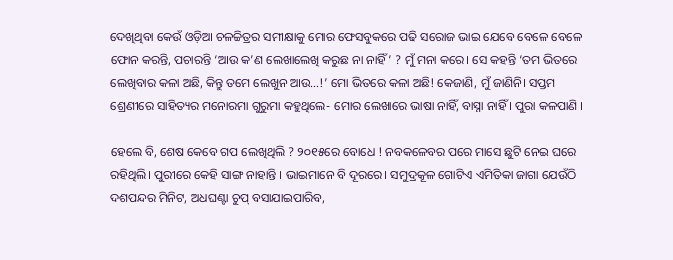ଦେଖିଥିବା କେଉଁ ଓଡ଼ିଆ ଚଳଚ୍ଚିତ୍ରର ସମୀକ୍ଷାକୁ ମୋର ଫେସବୁକରେ ପଢି ସରୋଜ ଭାଇ ଯେବେ ବେଳେ ବେଳେ ଫୋନ କରନ୍ତି, ପଚାରନ୍ତି ‘ଆଉ କ’ଣ ଲେଖାଲେଖି କରୁଛ ନା ନାହିଁ’ ? ମୁଁ ମନା କରେ। ସେ କହନ୍ତି ‘ତମ ଭିତରେ ଲେଖିବାର କଳା ଅଛି, କିନ୍ତୁ ତମେ ଲେଖୁନ ଆଉ…!’ ମୋ ଭିତରେ କଳା ଅଛି! କେଜାଣି, ମୁଁ ଜାଣିନି। ସପ୍ତମ ଶ୍ରେଣୀରେ ସାହିତ୍ୟର ମନୋରମା ଗୁରୁମା କହୁଥିଲେ- ମୋର ଲେଖାରେ ଭାଷା ନାହିଁ, ବାସ୍ନା ନାହିଁ । ପୁରା କଳପାଣି ।

ହେଲେ ବି, ଶେଷ କେବେ ଗପ ଲେଖିଥିଲି ? ୨୦୧୫ରେ ବୋଧେ ! ନବକଳେବର ପରେ ମାସେ ଛୁଟି ନେଇ ଘରେ ରହିଥିଲି। ପୁରୀରେ କେହି ସାଙ୍ଗ ନାହାନ୍ତି । ଭାଇମାନେ ବି ଦୂରରେ। ସମୁଦ୍ରକୂଳ ଗୋଟିଏ ଏମିତିକା ଜାଗା ଯେଉଁଠି ଦଶପନ୍ଦର ମିନିଟ, ଅଧଘଣ୍ଟା ଚୁପ୍ ବସାଯାଇପାରିବ,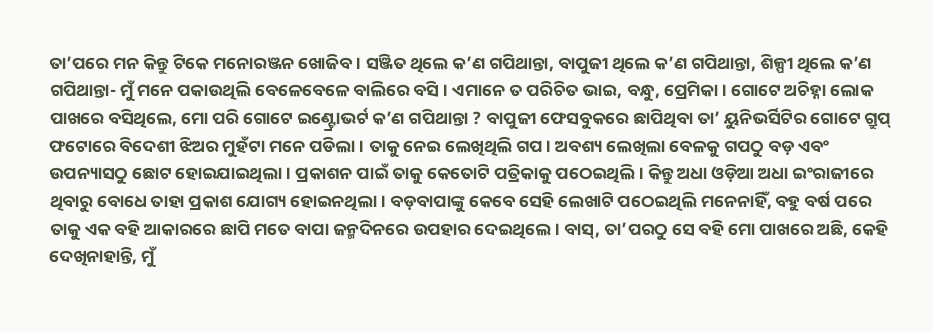ତା’ପରେ ମନ କିନ୍ତୁ ଟିକେ ମନୋରଞ୍ଜନ ଖୋଜିବ। ସଞ୍ଜିତ ଥିଲେ କ’ଣ ଗପିଥାନ୍ତା, ବାପୁଜୀ ଥିଲେ କ’ଣ ଗପିଥାନ୍ତା, ଶିଳ୍ପୀ ଥିଲେ କ’ଣ ଗପିଥାନ୍ତା- ମୁଁ ମନେ ପକାଉଥିଲି ବେଳେବେଳେ ବାଲିରେ ବସି । ଏମାନେ ତ ପରିଚିତ ଭାଇ, ବନ୍ଧୁ, ପ୍ରେମିକା। ଗୋଟେ ଅଚିହ୍ନା ଲୋକ ପାଖରେ ବସିଥିଲେ, ମୋ ପରି ଗୋଟେ ଇଣ୍ଟ୍ରୋଭର୍ଟ କ’ଣ ଗପିଥାନ୍ତା ? ବାପୁଜୀ ଫେସବୁକରେ ଛାପିଥିବା ତା’ ୟୁନିଭର୍ସିଟିର ଗୋଟେ ଗ୍ରୁପ୍ ଫଟୋରେ ବିଦେଶୀ ଝିଅର ମୁହଁଟା ମନେ ପଡିଲା । ତାକୁ ନେଇ ଲେଖିଥିଲି ଗପ। ଅବଶ୍ୟ ଲେଖିଲା ବେଳକୁ ଗପଠୁ ବଡ଼ ଏବଂ ଉପନ୍ୟାସଠୁ ଛୋଟ ହୋଇଯାଇଥିଲା। ପ୍ରକାଶନ ପାଇଁ ତାକୁ କେତୋଟି ପତ୍ରିକାକୁ ପଠେଇଥିଲି। କିନ୍ତୁ ଅଧା ଓଡ଼ିଆ ଅଧା ଇଂରାଜୀରେ ଥିବାରୁ ବୋଧେ ତାହା ପ୍ରକାଶ ଯୋଗ୍ୟ ହୋଇନଥିଲା। ବଡ଼ବାପାଙ୍କୁ କେବେ ସେହି ଲେଖାଟି ପଠେଇଥିଲି ମନେନାହିଁ, ବହୁ ବର୍ଷ ପରେ ତାକୁ ଏକ ବହି ଆକାରରେ ଛାପି ମତେ ବାପା ଜନ୍ମଦିନରେ ଉପହାର ଦେଇଥିଲେ। ବାସ୍, ତା’ପରଠୁ ସେ ବହି ମୋ ପାଖରେ ଅଛି, କେହି ଦେଖିନାହାନ୍ତି, ମୁଁ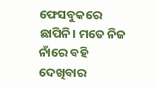ଫେସବୁକରେ ଛାପିନି। ମତେ ନିଜ ନାଁରେ ବହି ଦେଖିବାର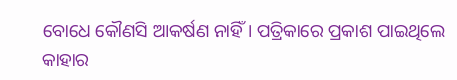ବୋଧେ କୌଣସି ଆକର୍ଷଣ ନାହିଁ। ପତ୍ରିକାରେ ପ୍ରକାଶ ପାଇଥିଲେ କାହାର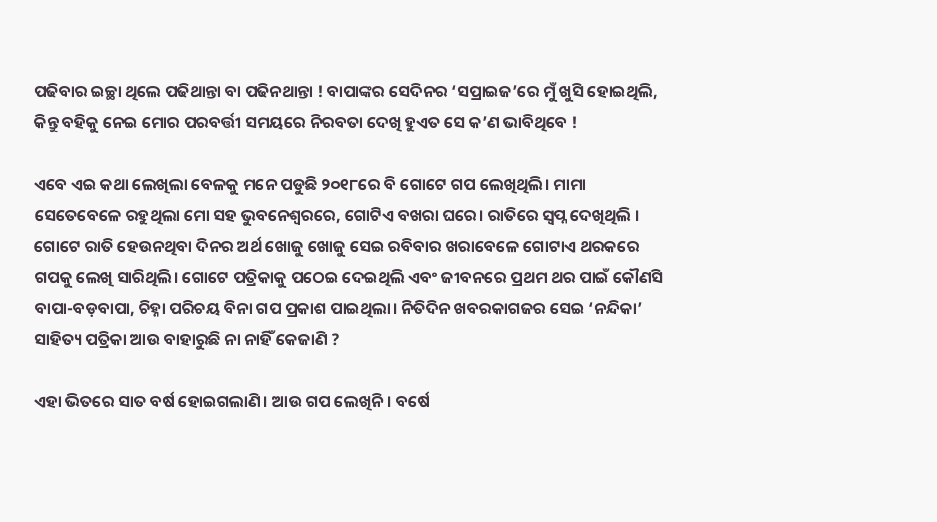ପଢିବାର ଇଚ୍ଛା ଥିଲେ ପଢିଥାନ୍ତା ବା ପଢିନଥାନ୍ତା ! ବାପାଙ୍କର ସେଦିନର ‘ସପ୍ରାଇଜ’ରେ ମୁଁ ଖୁସି ହୋଇଥିଲି, କିନ୍ତୁ ବହିକୁ ନେଇ ମୋର ପରବର୍ତ୍ତୀ ସମୟରେ ନିରବତା ଦେଖି ହୁଏତ ସେ କ’ଣ ଭାବିଥିବେ !

ଏବେ ଏଇ କଥା ଲେଖିଲା ବେଳକୁ ମନେ ପଡୁଛି ୨୦୧୮ରେ ବି ଗୋଟେ ଗପ ଲେଖିଥିଲି। ମାମା ସେତେବେଳେ ରହୁଥିଲା ମୋ ସହ ଭୁବନେଶ୍ୱରରେ, ଗୋଟିଏ ବଖରା ଘରେ। ରାତିରେ ସ୍ୱପ୍ନ ଦେଖିଥିଲି । ଗୋଟେ ରାତି ହେଉନଥିବା ଦିନର ଅର୍ଥ ଖୋଜୁ ଖୋଜୁ ସେଇ ରବିବାର ଖରାବେଳେ ଗୋଟାଏ ଥରକରେ ଗପକୁ ଲେଖି ସାରିଥିଲି। ଗୋଟେ ପତ୍ରିକାକୁ ପଠେଇ ଦେଇଥିଲି ଏବଂ ଜୀବନରେ ପ୍ରଥମ ଥର ପାଇଁ କୌଣସି ବାପା-ବଡ଼ବାପା, ଚିହ୍ନା ପରିଚୟ ବିନା ଗପ ପ୍ରକାଶ ପାଇଥିଲା। ନିତିଦିନ ଖବରକାଗଜର ସେଇ ‘ନନ୍ଦିକା’ ସାହିତ୍ୟ ପତ୍ରିକା ଆଉ ବାହାରୁଛି ନା ନାହିଁ କେଜାଣି ?

ଏହା ଭିତରେ ସାତ ବର୍ଷ ହୋଇଗଲାଣି। ଆଉ ଗପ ଲେଖିନି। ବର୍ଷେ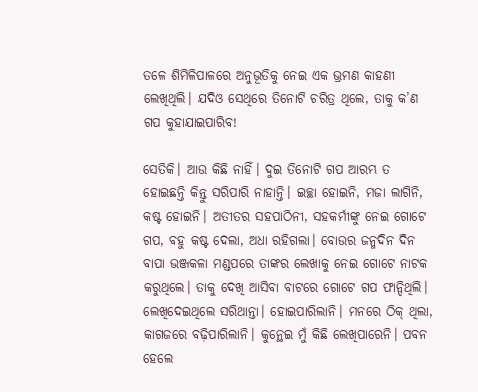ତଳେ ଶିମିଳିପାଳରେ ଅନୁଭୂତିକୁ ନେଇ ଏକ ଭ୍ରମଣ କାହଣୀ ଲେଖିଥିଲି। ଯଦିଓ ସେଥିରେ ତିନୋଟି ଚରିତ୍ର ଥିଲେ, ତାକୁ କ’ଣ ଗପ କୁହାଯାଇପାରିବ!

ସେତିକି। ଆଉ କିଛି ନାହିଁ। ଦୁଇ ତିନୋଟି ଗପ ଆରମ୍ଭ ତ ହୋଇଛନ୍ତି କିନ୍ତୁ ସରିପାରି ନାହାନ୍ତି। ଇଚ୍ଛା ହୋଇନି, ମଜା ଲାଗିନି, କଷ୍ଟ ହୋଇନି। ଅତୀତର ସହପାଠିନୀ, ସହକର୍ମୀଙ୍କୁ ନେଇ ଗୋଟେ ଗପ, ବହୁ କଷ୍ଟ ଦେଲା, ଅଧା ରହିଗଲା। ବୋଉର ଜନ୍ମଦିନ ଦିନ ବାପା ଭଞ୍ଜକଳା ମଣ୍ଡପରେ ତାଙ୍କର ଲେଖାକୁ ନେଇ ଗୋଟେ ନାଟକ କରୁଥିଲେ। ତାକୁ ଦେଖି ଆସିବା ବାଟରେ ଗୋଟେ ଗପ ଫାନ୍ଦିଥିଲି। ଲେଖିଦେଇଥିଲେ ସରିଥାନ୍ତା। ହୋଇପାରିଲାନି। ମନରେ ଠିକ୍ ଥିଲା, କାଗଜରେ ବଢ଼ିପାରିଲାନି। କୁନ୍ଥେଇ ମୁଁ କିଛି ଲେଖିପାରେନି। ପବନ ହେଲେ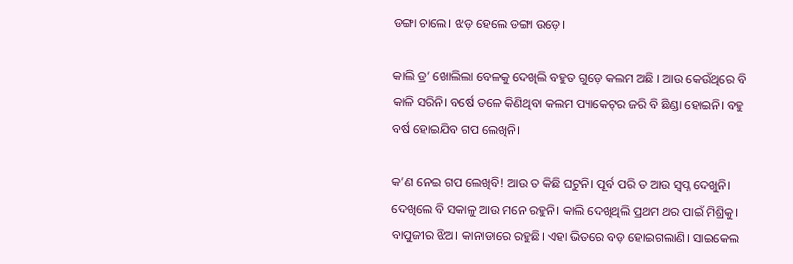ଡଙ୍ଗା ଚାଲେ। ଝଡ଼ ହେଲେ ଡଙ୍ଗା ଉଡ଼େ।

କାଲି ଡ୍ର’ ଖୋଲିଲା ବେଳକୁ ଦେଖିଲି ବହୁତ ଗୁଡ଼େ କଲମ ଅଛି । ଆଉ କେଉଁଥିରେ ବି କାଳି ସରିନି। ବର୍ଷେ ତଳେ କିଣିଥିବା କଲମ ପ୍ୟାକେଟ୍‌ର ଜରି ବି ଛିଣ୍ଡା ହୋଇନି। ବହୁ ବର୍ଷ ହୋଇଯିବ ଗପ ଲେଖିନି।

କ’ଣ ନେଇ ଗପ ଲେଖିବି! ଆଉ ତ କିଛି ଘଟୁନି। ପୂର୍ବ ପରି ତ ଆଉ ସ୍ୱପ୍ନ ଦେଖୁନି। ଦେଖିଲେ ବି ସକାଳୁ ଆଉ ମନେ ରହୁନି। କାଲି ଦେଖିଥିଲି ପ୍ରଥମ ଥର ପାଇଁ ମିଶ୍ରିକୁ। ବାପୁଜୀର ଝିଅ। କାନାଡାରେ ରହୁଛି। ଏହା ଭିତରେ ବଡ଼ ହୋଇଗଲାଣି। ସାଇକେଲ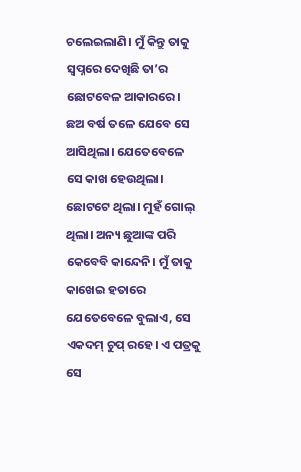ଚଲେଇଲାଣି। ମୁଁ କିନ୍ତୁ ତାକୁ ସ୍ୱପ୍ନରେ ଦେଖିଛି ତା’ର ଛୋଟବେଳ ଆକାରରେ। ଛଅ ବର୍ଷ ତଳେ ଯେବେ ସେ ଆସିଥିଲା। ଯେତେବେଳେ ସେ କାଖ ହେଉଥିଲା। ଛୋଟଟେ ଥିଲା। ମୁହଁ ଗୋଲ୍ ଥିଲା। ଅନ୍ୟ ଛୁଆଙ୍କ ପରି କେବେବି କାନ୍ଦେନି। ମୁଁ ତାକୁ କାଖେଇ ହତାରେ ଯେତେବେଳେ ବୁଲାଏ, ସେ ଏକଦମ୍ ଚୁପ୍ ରହେ। ଏ ପତ୍ରକୁ ସେ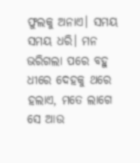ଫୁଲକୁ ଅନାଏ। ସମୟ ସମୟ ଧରି। ମନ ଭରିଗଲା ପରେ ବହୁ ଧୀରେ ଦେହକୁ ଥରେ ହଲାଏ, ମତେ ଲାଗେ ସେ ଆଉ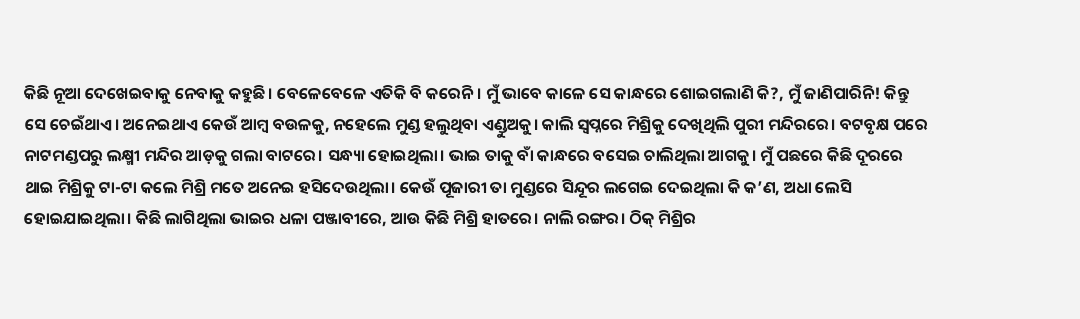କିଛି ନୂଆ ଦେଖେଇବାକୁ ନେବାକୁ କହୁଛି। ବେଳେବେଳେ ଏତିକି ବି କରେନି। ମୁଁ ଭାବେ କାଳେ ସେ କାନ୍ଧରେ ଶୋଇଗଲାଣି କି?, ମୁଁ ଜାଣିପାରିନି! କିନ୍ତୁ ସେ ଚେଇଁଥାଏ। ଅନେଇଥାଏ କେଉଁ ଆମ୍ବ ବଉଳକୁ, ନହେଲେ ମୁଣ୍ଡ ହଲୁଥିବା ଏଣ୍ଡୁଅକୁ। କାଲି ସ୍ୱପ୍ନରେ ମିଶ୍ରିକୁ ଦେଖିଥିଲି ପୁରୀ ମନ୍ଦିରରେ। ବଟବୃକ୍ଷ ପରେ ନାଟମଣ୍ଡପରୁ ଲକ୍ଷ୍ମୀ ମନ୍ଦିର ଆଡ଼କୁ ଗଲା ବାଟରେ। ସନ୍ଧ୍ୟା ହୋଇଥିଲା। ଭାଇ ତାକୁ ବାଁ କାନ୍ଧରେ ବସେଇ ଚାଲିଥିଲା ଆଗକୁ। ମୁଁ ପଛରେ କିଛି ଦୂରରେ ଥାଇ ମିଶ୍ରିକୁ ଟା-ଟା କଲେ ମିଶ୍ରି ମତେ ଅନେଇ ହସିଦେଉଥିଲା। କେଉଁ ପୂଜାରୀ ତା ମୁଣ୍ଡରେ ସିନ୍ଦୂର ଲଗେଇ ଦେଇଥିଲା କି କ’ଣ, ଅଧା ଲେସି ହୋଇଯାଇଥିଲା। କିଛି ଲାଗିଥିଲା ଭାଇର ଧଳା ପଞ୍ଜାବୀରେ, ଆଉ କିଛି ମିଶ୍ରି ହାତରେ। ନାଲି ରଙ୍ଗର। ଠିକ୍ ମିଶ୍ରିର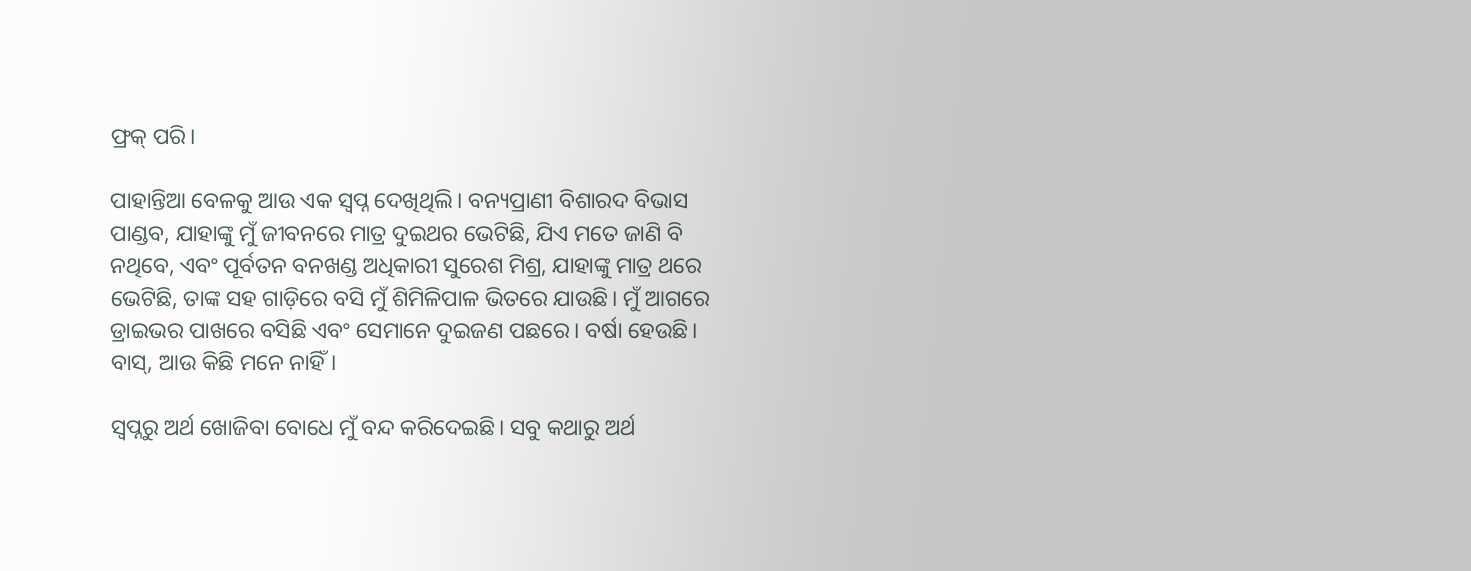ଫ୍ରକ୍ ପରି।

ପାହାନ୍ତିଆ ବେଳକୁ ଆଉ ଏକ ସ୍ୱପ୍ନ ଦେଖିଥିଲି। ବନ୍ୟପ୍ରାଣୀ ବିଶାରଦ ବିଭାସ ପାଣ୍ଡବ, ଯାହାଙ୍କୁ ମୁଁ ଜୀବନରେ ମାତ୍ର ଦୁଇଥର ଭେଟିଛି, ଯିଏ ମତେ ଜାଣି ବି ନଥିବେ, ଏବଂ ପୂର୍ବତନ ବନଖଣ୍ଡ ଅଧିକାରୀ ସୁରେଶ ମିଶ୍ର, ଯାହାଙ୍କୁ ମାତ୍ର ଥରେ ଭେଟିଛି, ତାଙ୍କ ସହ ଗାଡ଼ିରେ ବସି ମୁଁ ଶିମିଳିପାଳ ଭିତରେ ଯାଉଛି। ମୁଁ ଆଗରେ ଡ୍ରାଇଭର ପାଖରେ ବସିଛି ଏବଂ ସେମାନେ ଦୁଇଜଣ ପଛରେ। ବର୍ଷା ହେଉଛି। ବାସ୍, ଆଉ କିଛି ମନେ ନାହିଁ।

ସ୍ୱପ୍ନରୁ ଅର୍ଥ ଖୋଜିବା ବୋଧେ ମୁଁ ବନ୍ଦ କରିଦେଇଛି। ସବୁ କଥାରୁ ଅର୍ଥ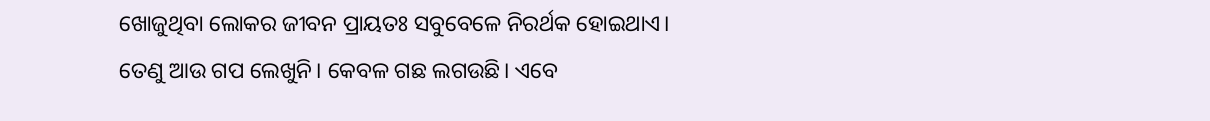ଖୋଜୁଥିବା ଲୋକର ଜୀବନ ପ୍ରାୟତଃ ସବୁବେଳେ ନିରର୍ଥକ ହୋଇଥାଏ। ତେଣୁ ଆଉ ଗପ ଲେଖୁନି। କେବଳ ଗଛ ଲଗଉଛି। ଏବେ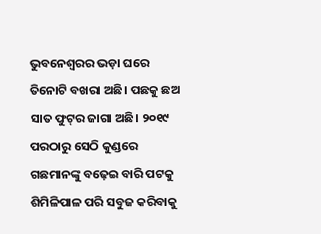ଭୁବନେଶ୍ୱରର ଭଡ଼ା ଘରେ ତିନୋଟି ବଖରା ଅଛି। ପଛକୁ ଛଅ ସାତ ଫୁଟ୍‌ର ଜାଗା ଅଛି। ୨୦୧୯ ପରଠାରୁ ସେଠି କୁଣ୍ଡରେ ଗଛମାନଙ୍କୁ ବଢ଼େଇ ବାରି ପଟକୁ ଶିମିଳିପାଳ ପରି ସବୁଜ କରିବାକୁ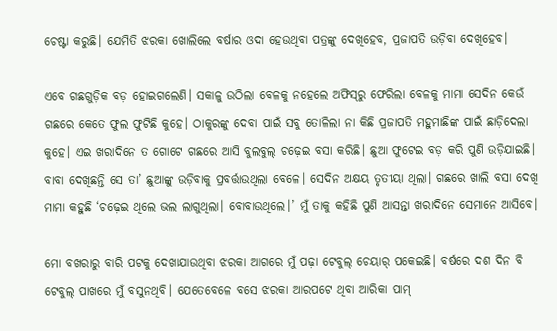ଚେଷ୍ଟା କରୁଛି। ଯେମିତି ଝରକା ଖୋଲିଲେ ବର୍ଷାର ଓଦା ହେଉଥିବା ପତ୍ରଙ୍କୁ ଦେଖିହେବ, ପ୍ରଜାପତି ଉଡ଼ିବା ଦେଖିହେବ।

ଏବେ ଗଛଗୁଡ଼ିକ ବଡ଼ ହୋଇଗଲେଣି। ସକାଳୁ ଉଠିଲା ବେଳକୁ ନହେଲେ ଅଫିସ୍‌ରୁ ଫେରିଲା ବେଳକୁ ମାମା ସେଦିନ କେଉଁ ଗଛରେ କେତେ ଫୁଲ ଫୁଟିଛି କୁହେ। ଠାକୁରଙ୍କୁ ଦେବା ପାଇଁ ସବୁ ତୋଳିଲା ନା କିଛି ପ୍ରଜାପତି ମହୁମାଛିଙ୍କ ପାଇଁ ଛାଡ଼ିଦେଲା କୁହେ। ଏଇ ଖରାଦିନେ ତ ଗୋଟେ ଗଛରେ ଆସି ବୁଲବୁଲ୍ ଚଢ଼େଇ ବସା କରିଛି। ଛୁଆ ଫୁଟେଇ ବଡ଼ କରି ପୁଣି ଉଡ଼ିଯାଇଛି। ବାବା ଦେଖିଛନ୍ତି ସେ ତା’ ଛୁଆଙ୍କୁ ଉଡ଼ିବାକୁ ପ୍ରବର୍ତ୍ତାଉଥିଲା ବେଳେ। ସେଦିନ ଅକ୍ଷୟ ତୃତୀୟା ଥିଲା। ଗଛରେ ଖାଲି ବସା ଦେଖି ମାମା କହୁଛି ‘ଚଢ଼େଇ ଥିଲେ ଭଲ ଲାଗୁଥିଲା। ବୋବାଉଥିଲେ।’ ମୁଁ ତାକୁ କହିଛି ପୁଣି ଆସନ୍ତା ଖରାଦିନେ ସେମାନେ ଆସିବେ।

ମୋ ବଖରାରୁ ବାରି ପଟକୁ ଦେଖାଯାଉଥିବା ଝରକା ଆଗରେ ମୁଁ ପଢ଼ା ଟେବୁଲ୍ ଚେୟାର୍ ପକେଇଛି। ବର୍ଷରେ ଦଶ ଦିନ ବି ଟେବୁଲ୍ ପାଖରେ ମୁଁ ବସୁନଥିବି। ଯେତେବେଳେ ବସେ ଝରକା ଆରପଟେ ଥିବା ଆରିକା ପାମ୍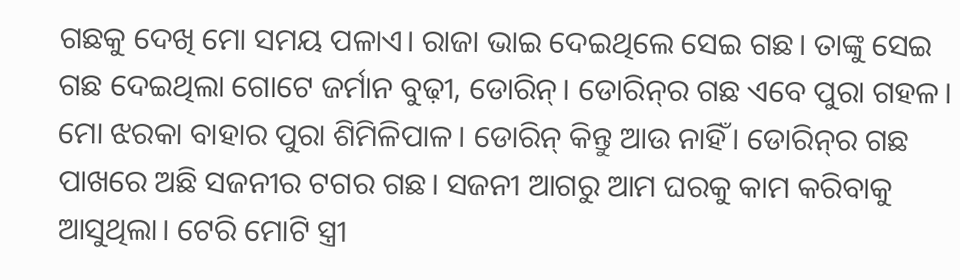ଗଛକୁ ଦେଖି ମୋ ସମୟ ପଳାଏ। ରାଜା ଭାଇ ଦେଇଥିଲେ ସେଇ ଗଛ। ତାଙ୍କୁ ସେଇ ଗଛ ଦେଇଥିଲା ଗୋଟେ ଜର୍ମାନ ବୁଢ଼ୀ, ଡୋରିନ୍। ଡୋରିନ୍‌ର ଗଛ ଏବେ ପୁରା ଗହଳ। ମୋ ଝରକା ବାହାର ପୁରା ଶିମିଳିପାଳ। ଡୋରିନ୍ କିନ୍ତୁ ଆଉ ନାହିଁ। ଡୋରିନ୍‌ର ଗଛ ପାଖରେ ଅଛି ସଜନୀର ଟଗର ଗଛ। ସଜନୀ ଆଗରୁ ଆମ ଘରକୁ କାମ କରିବାକୁ ଆସୁଥିଲା। ଟେରି ମୋଟି ସ୍ତ୍ରୀ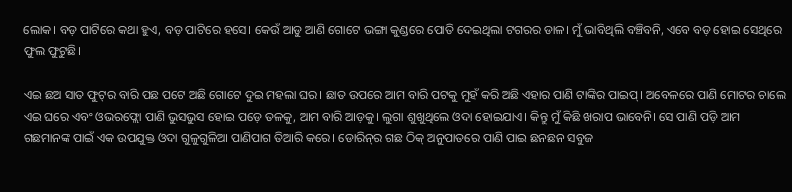ଲୋକ। ବଡ଼ ପାଟିରେ କଥା ହୁଏ, ବଡ଼ ପାଟିରେ ହସେ। କେଉଁ ଆଡୁ ଆଣି ଗୋଟେ ଭଙ୍ଗା କୁଣ୍ଡରେ ପୋତି ଦେଇଥିଲା ଟଗରର ଡାଳ। ମୁଁ ଭାବିଥିଲି ବଞ୍ଚିବନି, ଏବେ ବଡ଼ ହୋଇ ସେଥିରେ ଫୁଲ ଫୁଟୁଛି।

ଏଇ ଛଅ ସାତ ଫୁଟ୍‌ର ବାରି ପଛ ପଟେ ଅଛି ଗୋଟେ ଦୁଇ ମହଲା ଘର। ଛାତ ଉପରେ ଆମ ବାରି ପଟକୁ ମୁହଁ କରି ଅଛି ଏହାର ପାଣି ଟାଙ୍କିର ପାଇପ୍। ଅବେଳରେ ପାଣି ମୋଟର ଚାଲେ ଏଇ ଘରେ ଏବଂ ଓଭରଫ୍ଲୋ ପାଣି ଭୁସଭୁସ ହୋଇ ପଡ଼େ ତଳକୁ, ଆମ ବାରି ଆଡ଼କୁ। ଲୁଗା ଶୁଖୁଥିଲେ ଓଦା ହୋଇଯାଏ। କିନ୍ତୁ ମୁଁ କିଛି ଖରାପ ଭାବେନି। ସେ ପାଣି ପଡ଼ି ଆମ ଗଛମାନଙ୍କ ପାଇଁ ଏକ ଉପଯୁକ୍ତ ଓଦା ଗୁଳୁଗୁଳିଆ ପାଣିପାଗ ତିଆରି କରେ। ଡୋରିନ୍‌ର ଗଛ ଠିକ୍ ଅନୁପାତରେ ପାଣି ପାଇ ଛନଛନ ସବୁଜ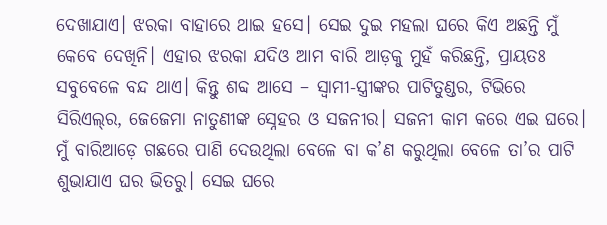ଦେଖାଯାଏ। ଝରକା ବାହାରେ ଥାଇ ହସେ। ସେଇ ଦୁଇ ମହଲା ଘରେ କିଏ ଅଛନ୍ତି ମୁଁ କେବେ ଦେଖିନି। ଏହାର ଝରକା ଯଦିଓ ଆମ ବାରି ଆଡ଼କୁ ମୁହଁ କରିଛନ୍ତି, ପ୍ରାୟତଃ ସବୁବେଳେ ବନ୍ଦ ଥାଏ। କିନ୍ତୁ ଶବ୍ଦ ଆସେ – ସ୍ୱାମୀ-ସ୍ତ୍ରୀଙ୍କର ପାଟିତୁଣ୍ଡର, ଟିଭିରେ ସିରିଏଲ୍‌ର, ଜେଜେମା ନାତୁଣୀଙ୍କ ସ୍ନେହର ଓ ସଜନୀର। ସଜନୀ କାମ କରେ ଏଇ ଘରେ। ମୁଁ ବାରିଆଡ଼େ ଗଛରେ ପାଣି ଦେଉଥିଲା ବେଳେ ବା କ’ଣ କରୁଥିଲା ବେଳେ ତା’ର ପାଟି ଶୁଭାଯାଏ ଘର ଭିତରୁ। ସେଇ ଘରେ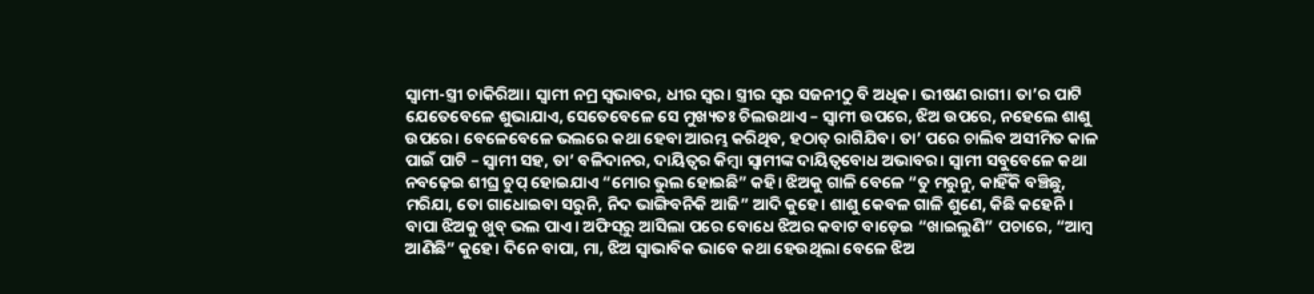ସ୍ୱାମୀ-ସ୍ତ୍ରୀ ଚାକିରିଆ। ସ୍ୱାମୀ ନମ୍ର ସ୍ୱଭାବର, ଧୀର ସ୍ୱର। ସ୍ତ୍ରୀର ସ୍ୱର ସଜନୀଠୁ ବି ଅଧିକ। ଭୀଷଣ ରାଗୀ। ତା’ର ପାଟି ଯେତେବେଳେ ଶୁଭାଯାଏ, ସେତେବେଳେ ସେ ମୁଖ୍ୟତଃ ଚିଲଉଥାଏ – ସ୍ୱାମୀ ଉପରେ, ଝିଅ ଉପରେ, ନହେଲେ ଶାଶୁ ଉପରେ। ବେଳେବେଳେ ଭଲରେ କଥା ହେବା ଆରମ୍ଭ କରିଥିବ, ହଠାତ୍ ରାଗିଯିବ। ତା’ ପରେ ଚାଲିବ ଅସୀମିତ କାଳ ପାଇଁ ପାଟି – ସ୍ୱାମୀ ସହ, ତା’ ବଳିଦାନର, ଦାୟିତ୍ୱର କିମ୍ବା ସ୍ୱାମୀଙ୍କ ଦାୟିତ୍ୱବୋଧ ଅଭାବର। ସ୍ୱାମୀ ସବୁବେଳେ କଥା ନବଢ଼େଇ ଶୀଘ୍ର ଚୁପ୍ ହୋଇଯାଏ “ମୋର ଭୁଲ ହୋଇଛି” କହି। ଝିଅକୁ ଗାଳି ବେଳେ “ତୁ ମରୁନୁ, କାହିଁକି ବଞ୍ଚିଛୁ, ମରିଯା, ତୋ ଗାଧୋଇବା ସରୁନି, ନିଦ ଭାଙ୍ଗିବନିକି ଆଜି” ଆଦି କୁହେ। ଶାଶୁ କେବଳ ଗାଳି ଶୁଣେ, କିଛି କହେନି। ବାପା ଝିଅକୁ ଖୁବ୍ ଭଲ ପାଏ। ଅଫିସ୍‌ରୁ ଆସିଲା ପରେ ବୋଧେ ଝିଅର କବାଟ ବାଡ଼େଇ “ଖାଇଲୁଣି” ପଚାରେ, “ଆମ୍ବ ଆଣିଛି” କୁହେ। ଦିନେ ବାପା, ମା, ଝିଅ ସ୍ୱାଭାବିକ ଭାବେ କଥା ହେଉଥିଲା ବେଳେ ଝିଅ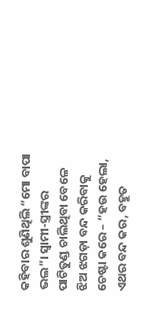କହିବାର ଶୁଣିଥିଲି “ମୋ ବାପା ଭଲ”। ସ୍ୱାମୀ-ସ୍ତ୍ରୀଙ୍କର ପାଟିତୁଣ୍ଡ ଚାଲିଥିବା ବେଳେ ଝିଅ ଝଗଡ଼ା ବନ୍ଦ କରିବାକୁ ଚେଷ୍ଟା କରେ – “ହଉ ହେଲା, ଏଥର ବନ୍ଦ କର, ବହୁତ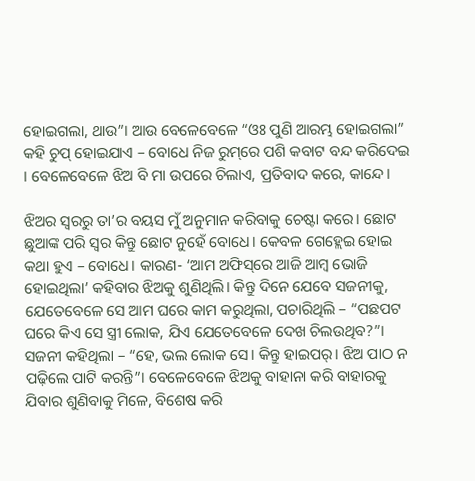ହୋଇଗଲା, ଥାଉ”। ଆଉ ବେଳେବେଳେ “ଓଃ ପୁଣି ଆରମ୍ଭ ହୋଇଗଲା” କହି ଚୁପ୍ ହୋଇଯାଏ – ବୋଧେ ନିଜ ରୁମ୍‌ରେ ପଶି କବାଟ ବନ୍ଦ କରିଦେଇ । ବେଳେବେଳେ ଝିଅ ବି ମା ଉପରେ ଚିଲାଏ, ପ୍ରତିବାଦ କରେ, କାନ୍ଦେ।

ଝିଅର ସ୍ୱରରୁ ତା’ର ବୟସ ମୁଁ ଅନୁମାନ କରିବାକୁ ଚେଷ୍ଟା କରେ। ଛୋଟ ଛୁଆଙ୍କ ପରି ସ୍ୱର କିନ୍ତୁ ଛୋଟ ନୁହେଁ ବୋଧେ। କେବଳ ଗେହ୍ଲେଇ ହୋଇ କଥା ହୁଏ – ବୋଧେ। କାରଣ- ‘ଆମ ଅଫିସ୍‌ରେ ଆଜି ଆମ୍ବ ଭୋଜି ହୋଇଥିଲା’ କହିବାର ଝିଅକୁ ଶୁଣିଥିଲି। କିନ୍ତୁ ଦିନେ ଯେବେ ସଜନୀକୁ, ଯେତେବେଳେ ସେ ଆମ ଘରେ କାମ କରୁଥିଲା, ପଚାରିଥିଲି – “ପଛପଟ ଘରେ କିଏ ସେ ସ୍ତ୍ରୀ ଲୋକ, ଯିଏ ଯେତେବେଳେ ଦେଖ ଚିଲଉଥିବ?”। ସଜନୀ କହିଥିଲା – “ହେ, ଭଲ ଲୋକ ସେ। କିନ୍ତୁ ହାଇପର୍। ଝିଅ ପାଠ ନ ପଢ଼ିଲେ ପାଟି କରନ୍ତି”। ବେଳେବେଳେ ଝିଅକୁ ବାହାନା କରି ବାହାରକୁ ଯିବାର ଶୁଣିବାକୁ ମିଳେ, ବିଶେଷ କରି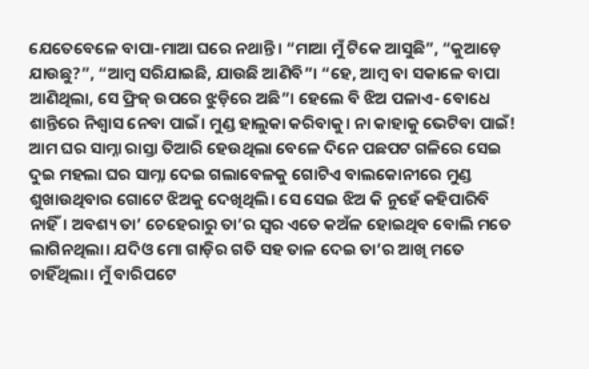ଯେତେବେଳେ ବାପା-ମାଆ ଘରେ ନଥାନ୍ତି। “ମାଆ ମୁଁ ଟିକେ ଆସୁଛି”, “କୁଆଡ଼େ ଯାଉଛୁ?”, “ଆମ୍ବ ସରିଯାଇଛି, ଯାଉଛି ଆଣିବି”। “ହେ, ଆମ୍ବ ବା ସକାଳେ ବାପା ଆଣିଥିଲା, ସେ ଫ୍ରିଜ୍ ଉପରେ ଝୁଡ଼ିରେ ଅଛି”। ହେଲେ ବି ଝିଅ ପଳାଏ- ବୋଧେ ଶାନ୍ତିରେ ନିଶ୍ୱାସ ନେବା ପାଇଁ। ମୁଣ୍ଡ ହାଲୁକା କରିବାକୁ। ନା କାହାକୁ ଭେଟିବା ପାଇଁ! ଆମ ଘର ସାମ୍ନା ରାସ୍ତା ତିଆରି ହେଉଥିଲା ବେଳେ ଦିନେ ପଛପଟ ଗଳିରେ ସେଇ ଦୁଇ ମହଲା ଘର ସାମ୍ନା ଦେଇ ଗଲାବେଳକୁ ଗୋଟିଏ ବାଲକୋନୀରେ ମୁଣ୍ଡ ଶୁଖାଉଥିବାର ଗୋଟେ ଝିଅକୁ ଦେଖିଥିଲି। ସେ ସେଇ ଝିଅ କି ନୁହେଁ କହିପାରିବି ନାହିଁ। ଅବଶ୍ୟ ତା’ ଚେହେରାରୁ ତା’ର ସ୍ୱର ଏତେ କଅଁଳ ହୋଇଥିବ ବୋଲି ମତେ ଲାଗିନଥିଲା। ଯଦିଓ ମୋ ଗାଡ଼ିର ଗତି ସହ ତାଳ ଦେଇ ତା’ର ଆଖି ମତେ ଚାହିଁଥିଲା। ମୁଁ ବାରିପଟେ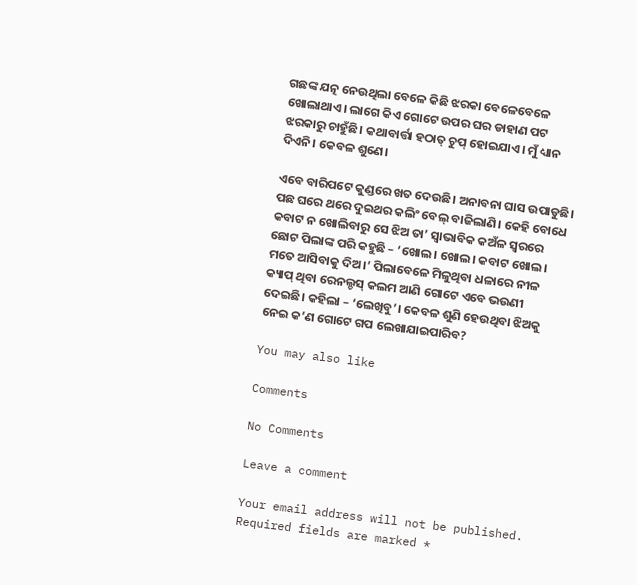ଗଛଙ୍କ ଯତ୍ନ ନେଉଥିଲା ବେଳେ କିଛି ଝରକା ବେଳେବେଳେ ଖୋଲାଥାଏ। ଲାଗେ କିଏ ଗୋଟେ ଉପର ଘର ଡାହାଣ ପଟ ଝରକାରୁ ଚାହୁଁଛି। କଥାବାର୍ତ୍ତା ହଠାତ୍ ଚୁପ୍ ହୋଇଯାଏ। ମୁଁ ଧ୍ୟାନ ଦିଏନି। କେବଳ ଶୁଣେ।

ଏବେ ବାରିପଟେ କୁଣ୍ଡରେ ଖତ ଦେଉଛି। ଅନାବନା ଘାସ ଉପାଡୁଛି। ପଛ ଘରେ ଥରେ ଦୁଇଥର କଲିଂ ବେଲ୍ ବାଜିଲାଣି। କେହି ବୋଧେ କବାଟ ନ ଖୋଲିବାରୁ ସେ ଝିଅ ତା’ ସ୍ୱାଭାବିକ କଅଁଳ ସ୍ୱରରେ ଛୋଟ ପିଲାଙ୍କ ପରି କହୁଛି – ‘ଖୋଲ। ଖୋଲ। କବାଟ ଖୋଲ। ମତେ ଆସିବାକୁ ଦିଅ।’ ପିଲାବେଳେ ମିଳୁଥିବା ଧଳାରେ ନୀଳ କ୍ୟାପ୍ ଥିବା ରେନଲ୍ଡସ୍ କଲମ ଆଣି ଗୋଟେ ଏବେ ଭଉଣୀ ଦେଇଛି। କହିଲା – ‘ଲେଖିବୁ’। କେବଳ ଶୁଣି ହେଉଥିବା ଝିଅକୁ ନେଇ କ’ଣ ଗୋଟେ ଗପ ଲେଖାଯାଇପାରିବ?

You may also like

Comments

No Comments

Leave a comment

Your email address will not be published. Required fields are marked *